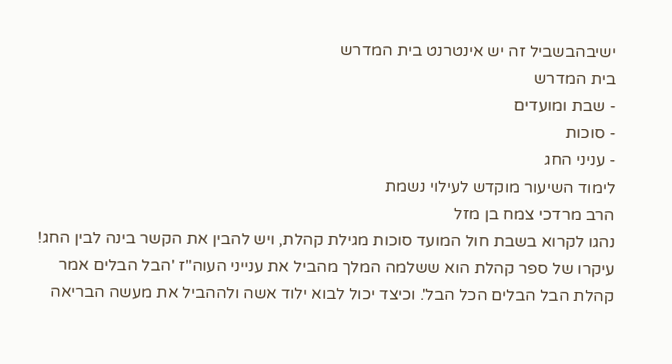ישיבהבשביל זה יש אינטרנט בית המדרש
בית המדרש
- שבת ומועדים
- סוכות
- עניני החג
לימוד השיעור מוקדש לעילוי נשמת
הרב מרדכי צמח בן מזל
נהגו לקרוא בשבת חול המועד סוכות מגילת קהלת, ויש להבין את הקשר בינה לבין החג!
עיקרו של ספר קהלת הוא ששלמה המלך מהביל את ענייני העוה"ז 'הבל הבלים אמר קהלת הבל הבלים הכל הבל'. וכיצד יכול לבוא ילוד אשה ולההביל את מעשה הבריאה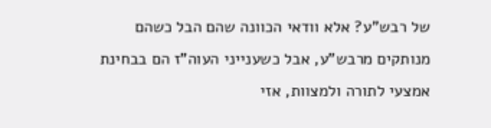של רבש"ע? אלא וודאי הכוונה שהם הבל כשהם מנותקים מרבש"ע, אבל כשענייני העוה"ז הם בבחינת אמצעי לתורה ולמצוות, אזי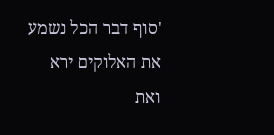'סוף דבר הכל נשמע את האלוקים ירא ואת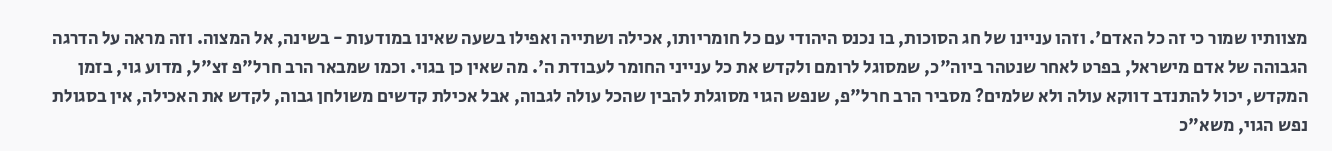מצוותיו שמור כי זה כל האדם'. וזהו עניינו של חג הסוכות, בו נכנס היהודי עם כל חומריותו, אכילה ושתייה ואפילו בשעה שאינו במודעות - בשינה, אל המצוה. וזה מראה על הדרגה הגבוהה של אדם מישראל, בפרט לאחר שנטהר ביוה"כ, שמסוגל לרומם ולקדש את כל ענייני החומר לעבודת ה'. מה שאין כן בגוי. וכמו שמבאר הרב חרל"פ זצ"ל, מדוע גוי, בזמן המקדש, יכול להתנדב דווקא עולה ולא שלמים? מסביר הרב חרל"פ, שנפש הגוי מסוגלת להבין שהכל עולה לגבוה, אבל אכילת קדשים משולחן גבוה, לקדש את האכילה, אין בסגולת נפש הגוי, משא"כ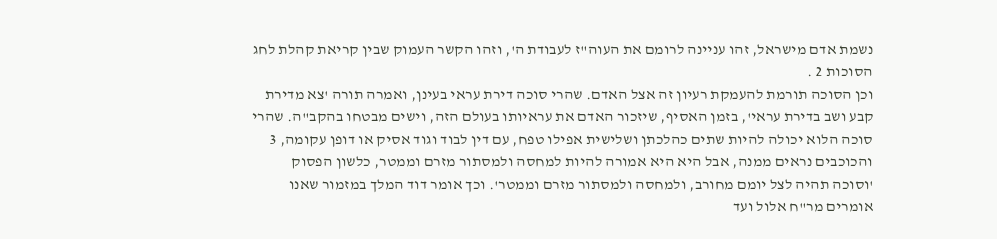נשמת אדם מישראל, זהו עניינה לרומם את העוה"ז לעבודת ה', וזהו הקשר העמוק שבין קריאת קהלת לחג הסוכות 2 .
וכן הסוכה תורמת להעמקת רעיון זה אצל האדם. שהרי סוכה דירת עראי בעינן, ואמרה תורה 'צא מדירת קבע ושב בדירת עראי', בזמן האסיף, שיזכור האדם את עראיותו בעולם הזה, וישים מבטחו בהקב"ה. שהרי סוכה הלוא יכולה להיות שתים כהלכתן ושלישית אפילו טפח, עם דין לבוד וגוד אסיק או דופן עקומה, 3 והכוכבים נראים ממנה, אבל היא היא אמורה להיות למחסה ולמסתור מזרם וממטר, כלשון הפסוק 'וסוכה תהיה לצל יומם מחורב, ולמחסה ולמסתור מזרם וממטר'. וכך אומר דוד המלך במזמור שאנו אומרים מר"ח אלול ועד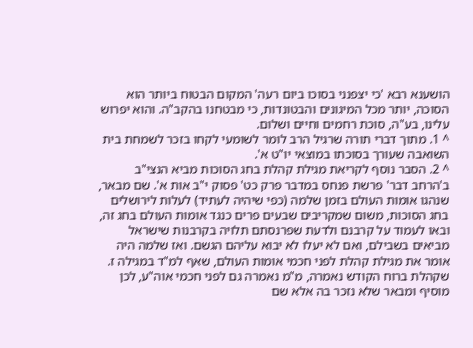הושענא רבא 'כי יצפנני בסוכו ביום רעה' המקום הבטוח ביותר הוא הסוכה, יותר מכל המיגונים והבטונדות, כי מבטחנו בהקב"ה. והוא יפרוש עלינו, בע"ה, סוכת רחמים וחיים ושלום.
^ 1. מתוך דברי תורה שרגיל הרב לומר לשומעי לקחו בזכר לשמחת בית השואבה שעורך בסוכתו במוצאי יו"ט א'.
^ 2. הסבר נוסף לקריאת מגילת קהלת בחג הסוכות מביא הנצי"ב ב'הרחב דבר' פרשת פנחס במדבר פרק כט' פסוק י"ב אות א'. שם מבאר, שנהגו אומות העולם בזמן שלמה (כפי שיהיה לעתיד) לעלות לירושלים בחג הסוכות, משום שמקריבים שבעים פרים כנגד אומות העולם בחג זה, ובאו לעמוד על קרבנם ולדעת שפרנסתם תלויה בקרבנות שישראל מביאים בשבילם, ואם לא יעלו לא יבוא עליהם הגשם. ואז שלמה היה אומר את מגילת קהלת לפני חכמי אומות העולם, שאף למ"ד במגילה ז. שקהלת ברוח הקודש נאמרה, מ"מ נאמרה גם לפני חכמי אוה"ע, לכן מוסיף ומבאר שלא נזכר בה אלא שם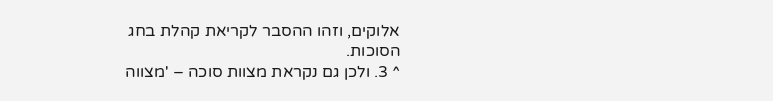אלוקים, וזהו ההסבר לקריאת קהלת בחג הסוכות.
^ 3. ולכן גם נקראת מצוות סוכה – 'מצווה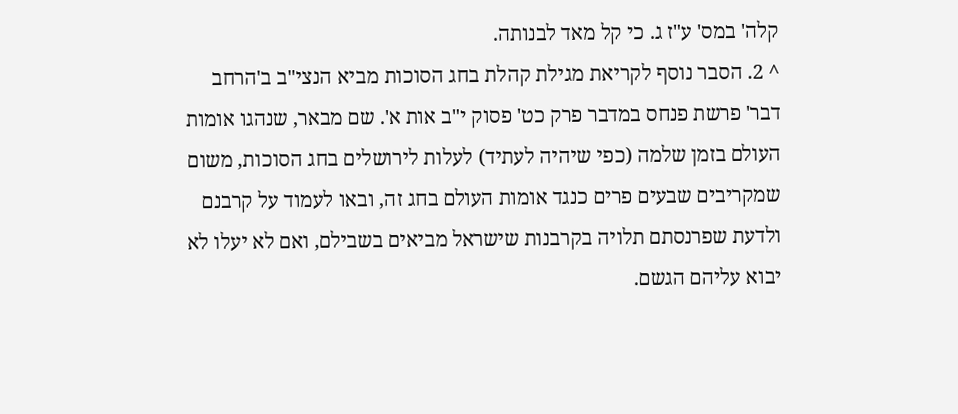קלה' במס' ע"ז ג. כי קל מאד לבנותה.
^ 2. הסבר נוסף לקריאת מגילת קהלת בחג הסוכות מביא הנצי"ב ב'הרחב דבר' פרשת פנחס במדבר פרק כט' פסוק י"ב אות א'. שם מבאר, שנהגו אומות העולם בזמן שלמה (כפי שיהיה לעתיד) לעלות לירושלים בחג הסוכות, משום שמקריבים שבעים פרים כנגד אומות העולם בחג זה, ובאו לעמוד על קרבנם ולדעת שפרנסתם תלויה בקרבנות שישראל מביאים בשבילם, ואם לא יעלו לא יבוא עליהם הגשם.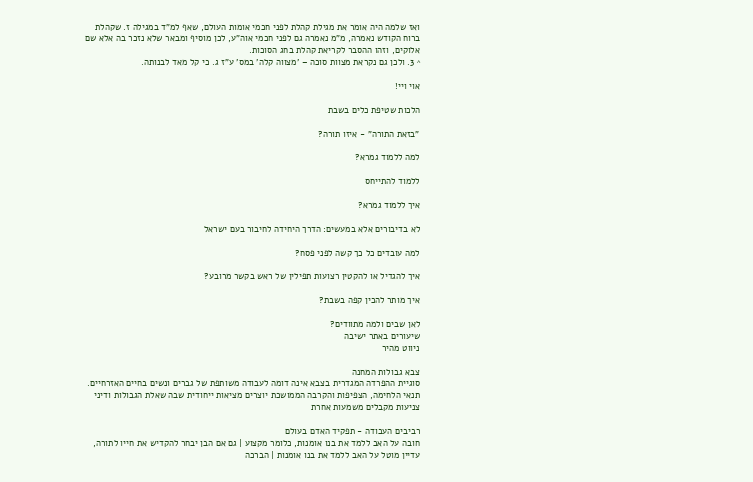ואז שלמה היה אומר את מגילת קהלת לפני חכמי אומות העולם, שאף למ"ד במגילה ז. שקהלת ברוח הקודש נאמרה, מ"מ נאמרה גם לפני חכמי אוה"ע, לכן מוסיף ומבאר שלא נזכר בה אלא שם אלוקים, וזהו ההסבר לקריאת קהלת בחג הסוכות.
^ 3. ולכן גם נקראת מצוות סוכה – 'מצווה קלה' במס' ע"ז ג. כי קל מאד לבנותה.

אוי ויי!

הלכות שטיפת כלים בשבת

"בזאת התורה" - איזו תורה?

למה ללמוד גמרא?

ללמוד להתייחס

איך ללמוד גמרא?

לא בדיבורים אלא במעשים: הדרך היחידה לחיבור בעם ישראל

למה עובדים כל כך קשה לפני פסח?

איך להגדיל או להקטין רצועות תפילין של ראש בקשר מרובע?

איך מותר להכין קפה בשבת?

לאן שבים ולמה מתוודים?
שיעורים באתר ישיבה
ניווט מהיר

צבא גבולות המחנה
סוגיית ההפרדה המגדרית בצבא אינה דומה לעבודה משותפת של גברים ונשים בחיים האזרחיים. תנאי הלחימה, הצפיפות והקרבה הממושכת יוצרים מציאות ייחודית שבה שאלת הגבולות ודיני צניעות מקבלים משמעות אחרת

רביבים העבודה - תפקיד האדם בעולם
חובה על האב ללמד את בנו אומנות, כלומר מקצוע | גם אם הבן יבחר להקדיש את חייו לתורה, עדיין מוטל על האב ללמד את בנו אומנות | הברכה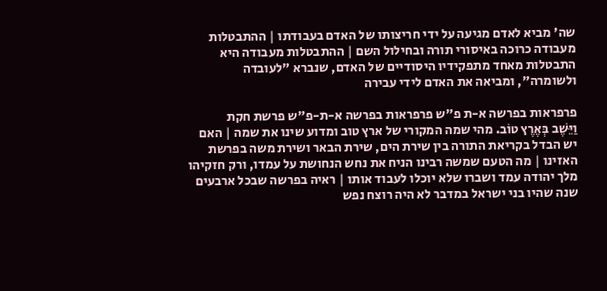שה' מביא לאדם מגיעה על ידי חריצותו של האדם בעבודתו | ההתבטלות מעבודה כרוכה באיסורי תורה ובחילול השם | ההתבטלות מעבודה היא התבטלות מאחד מתפקידיו היסודיים של האדם, שנברא "לעובדה ולשומרה", ומביאה את האדם לידי עבירה

פרפראות בפרשה א-ת פ"ש פרפראות בפרשה א-ת-פ"ש פרשת חקת
וַיֵּשֶׁב בְּאֶרֶץ טוֹב. מהי שמה המקורי של ארץ טוב ומדוע שינו את שמה | האם יש הבדל בקריאת התורה בין שירת הים, שירת הבאר ושירת משה בפרשת האזינו | מה הטעם שמשה רבינו הניח את נחש הנחושת על עמדו, ורק חזקיהו מלך יהודה עמד ושברו שלא יוכלו לעבוד אותו | ראיה בפרשה שבכל ארבעים שנה שהיו בני ישראל במדבר לא היה רוצח נפש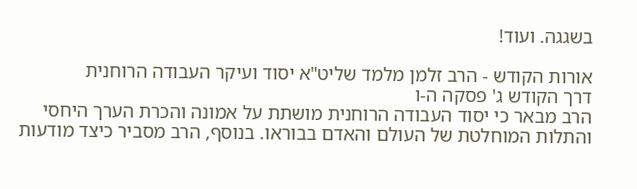בשגגה. ועוד!

אורות הקודש - הרב זלמן מלמד שליט"א יסוד ועיקר העבודה הרוחנית
דרך הקודש ג' פסקה ה-ו
הרב מבאר כי יסוד העבודה הרוחנית מושתת על אמונה והכרת הערך היחסי והתלות המוחלטת של העולם והאדם בבוראו. בנוסף, הרב מסביר כיצד מודעות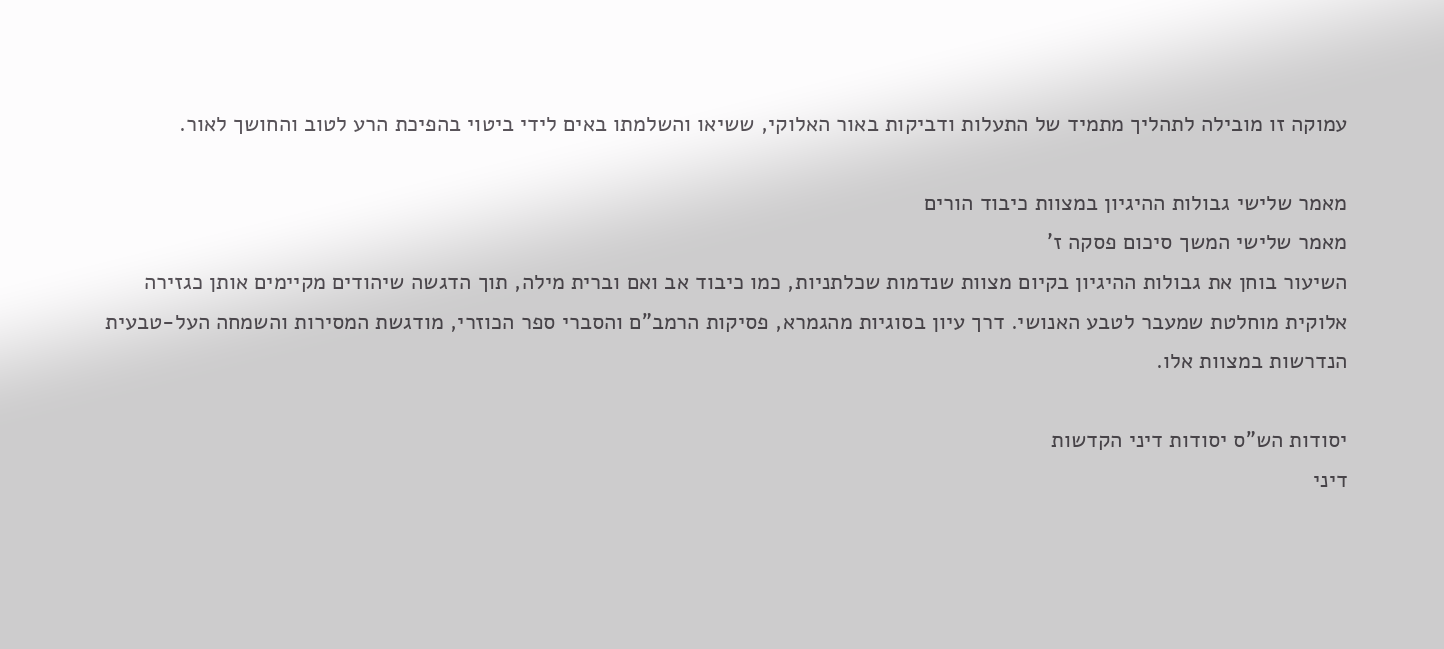עמוקה זו מובילה לתהליך מתמיד של התעלות ודביקות באור האלוקי, ששיאו והשלמתו באים לידי ביטוי בהפיכת הרע לטוב והחושך לאור.

מאמר שלישי גבולות ההיגיון במצוות כיבוד הורים
מאמר שלישי המשך סיכום פסקה ז'
השיעור בוחן את גבולות ההיגיון בקיום מצוות שנדמות שכלתניות, כמו כיבוד אב ואם וברית מילה, תוך הדגשה שיהודים מקיימים אותן כגזירה אלוקית מוחלטת שמעבר לטבע האנושי. דרך עיון בסוגיות מהגמרא, פסיקות הרמב"ם והסברי ספר הכוזרי, מודגשת המסירות והשמחה העל-טבעית הנדרשות במצוות אלו.

יסודות הש"ס יסודות דיני הקדשות
דיני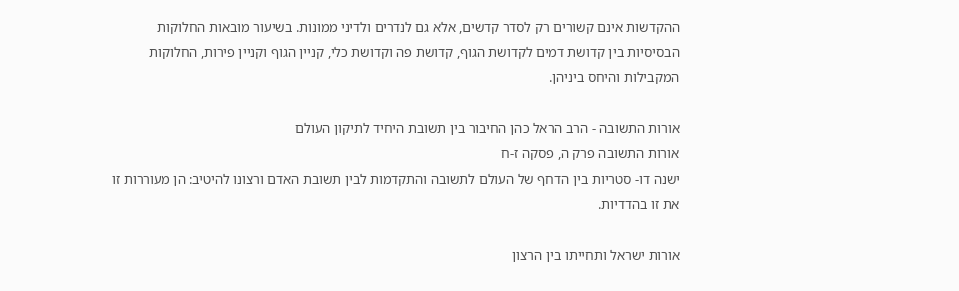ההקדשות אינם קשורים רק לסדר קדשים, אלא גם לנדרים ולדיני ממונות. בשיעור מובאות החלוקות הבסיסיות בין קדושת דמים לקדושת הגוף, קדושת פה וקדושת כלי, קניין הגוף וקניין פירות, החלוקות המקבילות והיחס ביניהן.

אורות התשובה - הרב הראל כהן החיבור בין תשובת היחיד לתיקון העולם
אורות התשובה פרק ה, פסקה ז-ח
ישנה דו- סטריות בין הדחף של העולם לתשובה והתקדמות לבין תשובת האדם ורצונו להיטיב: הן מעוררות זו את זו בהדדיות.

אורות ישראל ותחייתו בין הרצון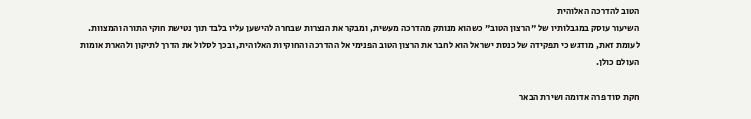הטוב להדרכה האלוהית
השיעור עוסק במגבלותיו של "הרצון הטוב" כשהוא מנותק מהדרכה מעשית, ומבקר את הנצרות שבחרה להישען עליו בלבד תוך נטישת חוקי התורה והמצוות. לעומת זאת, מודגש כי תפקידה של כנסת ישראל הוא לחבר את הרצון הטוב הפנימי אל ההדרכה והחוקיות האלוהית, ובכך לסלול את הדרך לתיקון ולהארת אומות העולם כולן.

חקת סוד פרה אדומה ושירת הבאר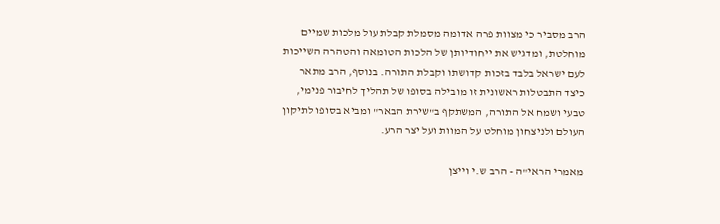הרב מסביר כי מצוות פרה אדומה מסמלת קבלת עול מלכות שמיים מוחלטת, ומדגיש את ייחודיותן של הלכות הטומאה והטהרה השייכות לעם ישראל בלבד בזכות קדושתו וקבלת התורה. בנוסף, הרב מתאר כיצד התבטלות ראשונית זו מובילה בסופו של תהליך לחיבור פנימי, טבעי ושמח אל התורה, המשתקף ב"שירת הבאר" ומביא בסופו לתיקון העולם ולניצחון מוחלט על המוות ועל יצר הרע.

מאמרי הראי"ה - הרב ש.י וייצן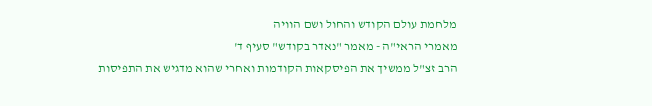מלחמת עולם הקודש והחול ושם הוויה
מאמרי הראי"ה - מאמר "נאדר בקודש" סעיף ד'
הרב זצ"ל ממשיך את הפיסקאות הקודמות ואחרי שהוא מדגיש את התפיסות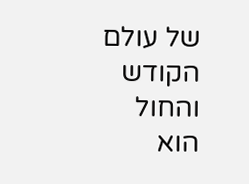של עולם הקודש והחול הוא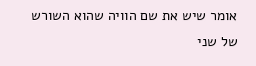אומר שיש את שם הוויה שהוא השורש של שני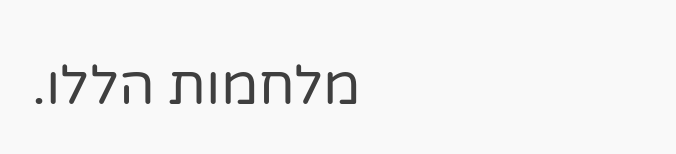מלחמות הללו.